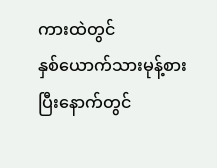ကားထဲတွင်
နှစ်ယောက်သားမုန့်စားပြီးနောက်တွင်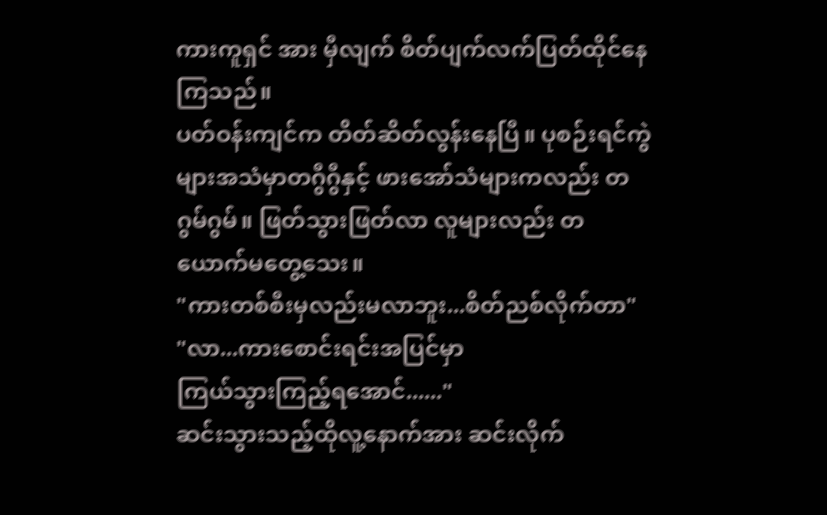ကားကူရှင် အား မှီလျက် စိတ်ပျက်လက်ပြတ်ထိုင်နေကြသည်။
ပတ်ဝန်းကျင်က တိတ်ဆိတ်လွန်းနေပြီ။ ပုစဉ်းရင်ကွဲများအသံမှာတဂွီဂွီနှင့် ဖားအော်သံများကလည်း တဂွမ်ဂွမ်။ ဖြတ်သွားဖြတ်လာ လူများလည်း တယောက်မတွေ့သေး။
"ကားတစ်စီးမှလည်းမလာဘူး...စိတ်ညစ်လိုက်တာ"
"လာ...ကားစောင်းရင်းအပြင်မှာ
ကြယ်သွားကြည့်ရအောင်......"
ဆင်းသွားသည့်ထိုလူ့နောက်အား ဆင်းလိုက်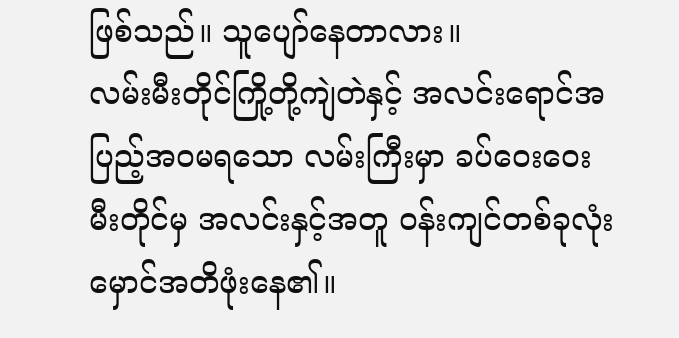ဖြစ်သည်။ သူပျော်နေတာလား။
လမ်းမီးတိုင်ကြို့တို့ကျဲတဲနှင့် အလင်းရောင်အပြည့်အဝမရသော လမ်းကြီးမှာ ခပ်ဝေးဝေးမီးတိုင်မှ အလင်းနှင့်အတူ ဝန်းကျင်တစ်ခုလုံးမှောင်အတိဖုံးနေ၏။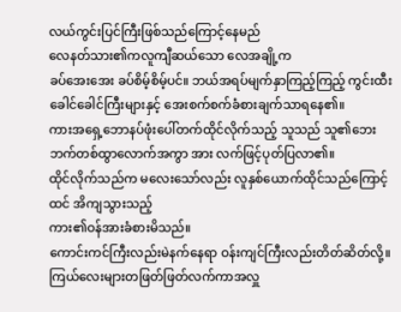လယ်ကွင်းပြင်ကြီးဖြစ်သည်ကြောင့်နေမည်
လေနတ်သား၏ကလူကျီဆယ်သော လေအချို့က
ခပ်အေးအေး ခပ်စိမ့်စိမ့်ပင်။ ဘယ်အရပ်မျက်နှာကြည့်ကြည့် ကွင်းထီးခေါင်ခေါင်ကြီးများနှင့် အေးစက်စက်ခံစားချက်သာရနေ၏။
ကားအရှေ့ဘောနပ်ဖုံးပေါ်တက်ထိုင်လိုက်သည့် သူသည် သူ၏ဘေးဘက်တစ်ထွာလောက်အကွာ အား လက်ဖြင့်ပုတ်ပြလာ၏။
ထိုင်လိုက်သည်က မလေးသော်လည်း လူနှစ်ယောက်ထိုင်သည်ကြောင့်ထင် အိကျသွားသည့်
ကား၏ဝန်အားခံစားမိသည်။
ကောင်းကင်ကြီးလည်းမဲနက်နေရာ ဝန်းကျင်ကြီးလည်းတိတ်ဆိတ်လို့။ ကြယ်လေးများတဖြတ်ဖြတ်လက်ကာအလှူ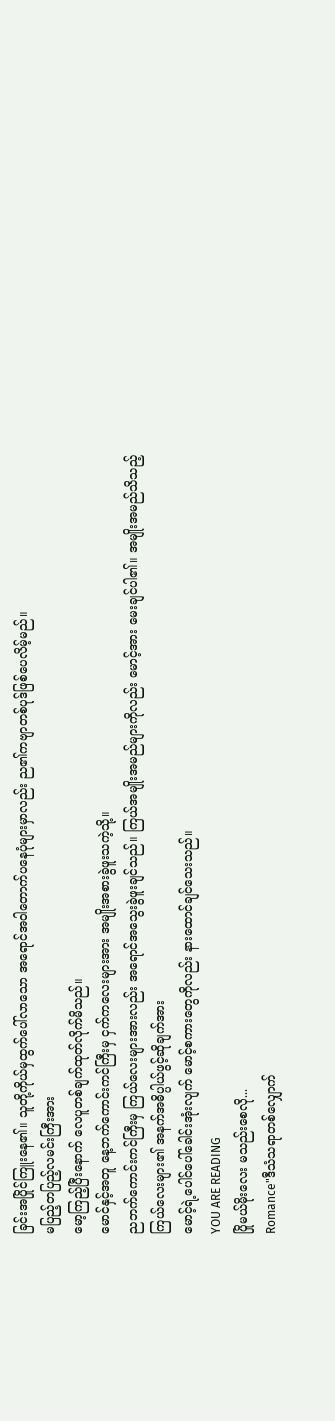ခြင်းအပြိုင်ကြူးနေ၏။ သူတို့ကိုယ်မှထွက်ပေါ်လာသော အရောင်အဝါတောက်ပနေပုံများမှာလည်း ည၏ကဗျာတစ်ပုဒ်ဖြစ်ပေလိမ့်မည်။
မပြည့်တပြည့်လမင်းကြီးအား
မော့ကြည့်ပြီးနောက် လေပူတစ်ချက်ထုတ်လိုက်မိသည်။
မောင်နှင့်အတူ နေ့ဘက်ကောင်းကင်ကြီးမှ ငှက်ကလေးများအား အမျိုးအစားခွဲဖူးသကဲ့သို့။
ညဘက်ကောင်းကင်ကြီးမှ ကြယ်လေးများအားလည်း အရောင်အသွေးခွဲဖူးချင်သည်။ ကြယ်အမျိုးအမည်များကိုလည်း မောင့်အား မေးချင်ပါ၏။ အမျိုးအမည်သိသည့်ကြယ်လေးများ၏ အနက်အဓိပ္ပါယ်ဖွင့်ဆိုချက်အား
မောင့်ရဲ့ပေါင်ပေါ်ခေါင်းအုံးလျက် မောင့်စကားတွေကိုလည်း နားထောင်ချင်သေးသည်။
YOU ARE READING
ပြိုမယ်မိုးလေး မသည်းစေလို...
Romance"ဒီသံသရာတစ်လျှောက်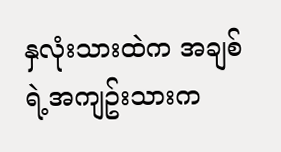နှလုံးသားထဲက အချစ်ရဲ့အကျဥ်းသားက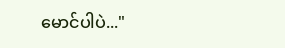မောင်ပါပဲ..."